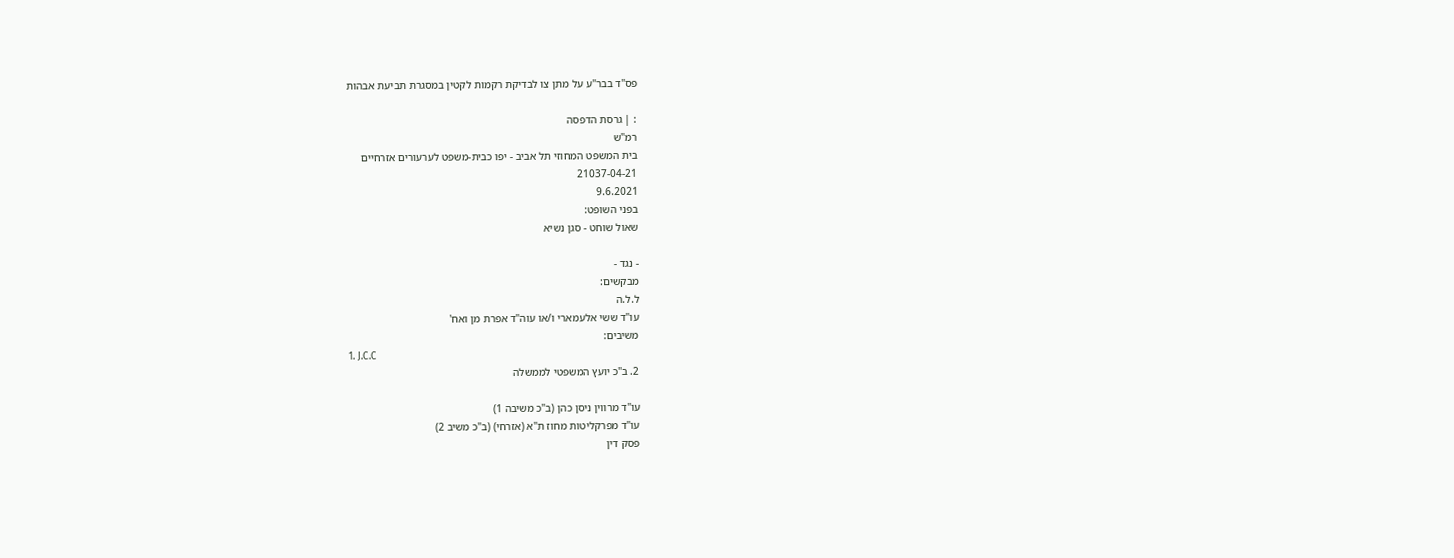פס"ד בבר"ע על מתן צו לבדיקת רקמות לקטין במסגרת תביעת אבהות

: | גרסת הדפסה
רמ"ש
בית המשפט המחוזי תל אביב - יפו כבית-משפט לערעורים אזרחיים
21037-04-21
9.6.2021
בפני השופט:
שאול שוחט - סגן נשיא

- נגד -
מבקשים:
ל.ל.ה
עו"ד ששי אלעמארי ו/או עוה"ד אפרת מן ואח'
משיבים:
1. J.C.C
2. ב"כ יועץ המשפטי לממשלה

עו"ד מרווין ניסן כהן (ב"כ משיבה 1)
עו"ד מפרקליטות מחוז ת"א (אזרחי) (ב"כ משיב 2)
פסק דין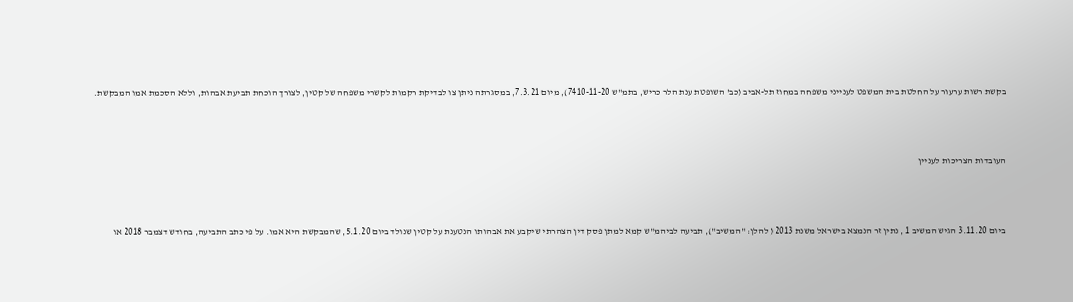בקשת רשות ערעור על החלטת בית המשפט לענייני משפחה במחוז תל-אביב (כב' השופטת ענת הלר כריש, בתמ"ש 7410-11-20), מיום 7.3.21, במסגרתה ניתן צו לבדיקת רקמות לקשרי משפחה של קטין, לצורך הוכחת תביעת אבהות, וללא הסכמת אמו המבקשת.



העובדות הצריכות לעניין



ביום 3.11.20 הגיש המשיב 1 , נתין זר הנמצא בישראל משנת 2013 ( להלן: "המשיב"), תביעה לביהמ"ש קמא למתן פסק דין הצהרתי שיקבע את אבהותו הנטענת על קטין שנולד ביום 5.1.20, שהמבקשת היא אמו. על פי כתב התביעה, בחודש דצמבר 2018 או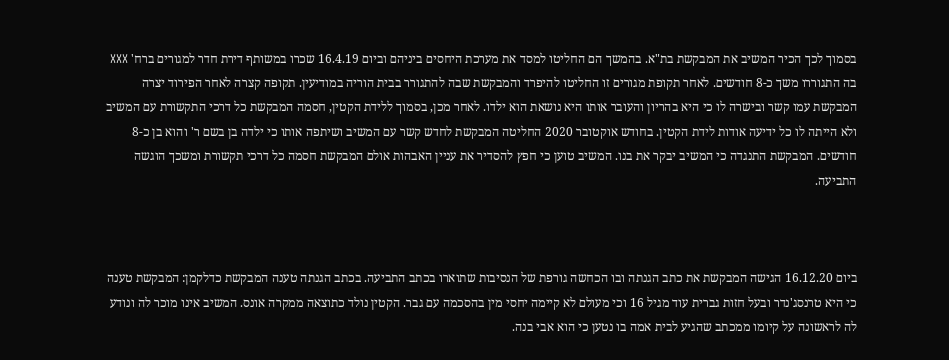בסמוך לכך הכיר המשיב את המבקשת בת"א. בהמשך הם החליטו למסד את מערכת היחסים ביניהם וביום 16.4.19 שכרו במשותף דירת חדר למגורים ברח' XXX בה התגוררו משך כ-8 חודשים. לאחר תקופת מגורים זו החליטו להיפרד והמבקשת שבה להתגורר בבית הוריה במודיעין. תקופה קצרה לאחר הפירוד יצרה המבקשת עמו קשר ובישרה לו כי היא בהריון והעובר אותו היא נושאת הוא ילדו. לאחר מכן, בסמוך ללידת הקטין, חסמה המבקשת כל דרכי התקשורת עם המשיב ולא הייתה לו כל ידיעה אודות לידת הקטין. בחודש אוקטובר 2020 החליטה המבקשת לחדש קשר עם המשיב ושיתפה אותו כי ילדה בן בשם ר' והוא בן כ-8 חודשים. המבקשת התנגדה כי המשיב יבקר את בנו. המשיב טוען כי חפץ להסדיר את עניין האבהות אולם המבקשת חסמה כל דרכי תקשורת ומשכך הוגשה התביעה.



ביום 16.12.20 הגישה המבקשת את כתב הגנתה ובו הכחשה גורפת של הנסיבות שתוארו בכתב התביעה. בכתב הגנתה טענה המבקשת כדלקמן: המבקשת טענה כי היא טרנסג'נדר ובעל חזות גברית עוד מגיל 16 וכי מעולם לא קיימה יחסי מין בהסכמה עם גבר. הקטין נולד כתוצאה ממקרה אונס. המשיב אינו מוכר לה ונודע לה לראשונה על קיומו ממכתב שהגיע לבית אמה בו נטען כי הוא אבי בנה.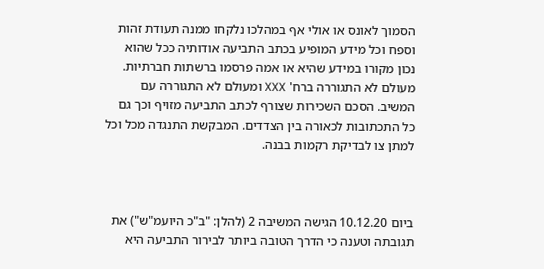הסמוך לאונס או אולי אף במהלכו נלקחו ממנה תעודת זהות וספח וכל מידע המופיע בכתב התביעה אודותיה ככל שהוא נכון מקורו במידע שהיא או אמה פרסמו ברשתות חברתיות. מעולם לא התגוררה ברח' XXX ומעולם לא התגוררה עם המשיב. הסכם השכירות שצורף לכתב התביעה מזויף וכך גם כל התכתובות לכאורה בין הצדדים. המבקשת התנגדה מכל וכל למתן צו לבדיקת רקמות בבנה.



ביום 10.12.20 הגישה המשיבה 2 (להלן: "ב"כ היועמ"ש") את תגובתה וטענה כי הדרך הטובה ביותר לבירור התביעה היא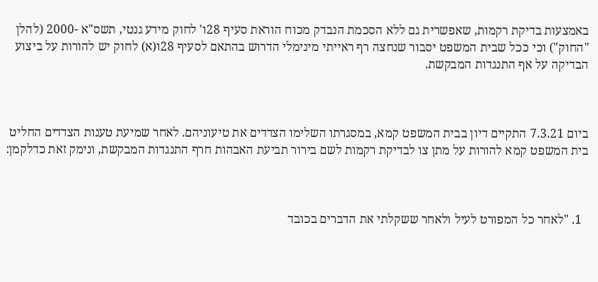באמצעות בדיקת רקמות, שאפשרית גם ללא הסכמת הנבדק מכוח הוראת סעיף 28ו' לחוק מידע גנטי, תשס"א -2000 (להלן "החוק") וכי ככל שבית המשפט יסבור שנחצה רף ראייתי מינימלי הדרוש בהתאם לסעיף 28ו(א) לחוק יש להורות על ביצוע הבדיקה על אף התנגדות המבקשת.



ביום 7.3.21 התקיים דיון בבית המשפט קמא, במסגרתו השלימו הצדדים את טיעוניהם. לאחר שמיעת טענות הצדדים החליט בית המשפט קמא להורות על מתן צו לבדיקת רקמות לשם בירור תביעת האבהות חרף התנגדות המבקשת, ונימק זאת כדלקמן:



  1. "לאחר כל המפורט לעיל ולאחר ששקלתי את הדברים בכובד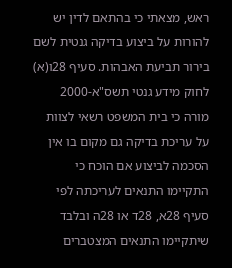ראש, מצאתי כי בהתאם לדין יש להורות על ביצוע בדיקה גנטית לשם בירור תביעת האבהות. סעיף 28ו(א) לחוק מידע גנטי תשס"א-2000 מורה כי בית המשפט רשאי לצוות על עריכת בדיקה גם מקום בו אין הסכמה לביצוע אם הוכח כי התקיימו התנאים לעריכתה לפי סעיף 28א, 28ד או 28ה ובלבד שיתקיימו התנאים המצטברים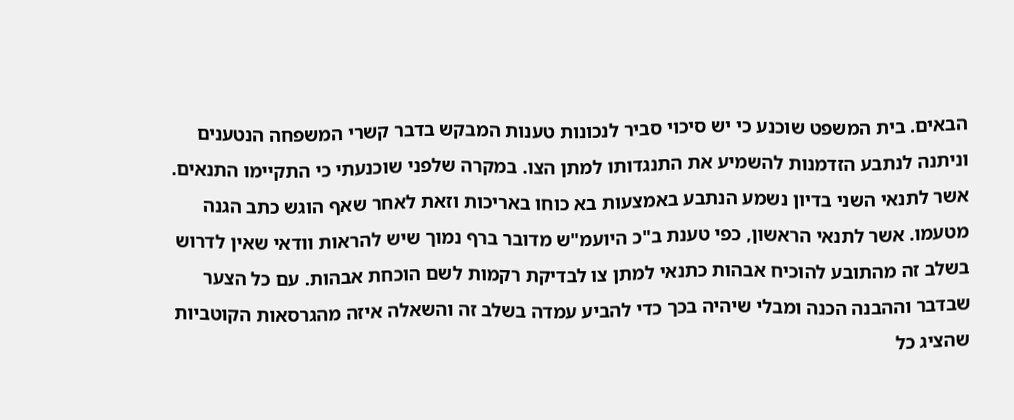הבאים. בית המשפט שוכנע כי יש סיכוי סביר לנכונות טענות המבקש בדבר קשרי המשפחה הנטענים וניתנה לנתבע הזדמנות להשמיע את התנגדותו למתן הצו. במקרה שלפני שוכנעתי כי התקיימו התנאים. אשר לתנאי השני בדיון נשמע הנתבע באמצעות בא כוחו באריכות וזאת לאחר שאף הוגש כתב הגנה מטעמו. אשר לתנאי הראשון, כפי טענת ב"כ היועמ"ש מדובר ברף נמוך שיש להראות וודאי שאין לדרוש בשלב זה מהתובע להוכיח אבהות כתנאי למתן צו לבדיקת רקמות לשם הוכחת אבהות. עם כל הצער שבדבר וההבנה הכנה ומבלי שיהיה בכך כדי להביע עמדה בשלב זה והשאלה איזה מהגרסאות הקוטביות שהציג כל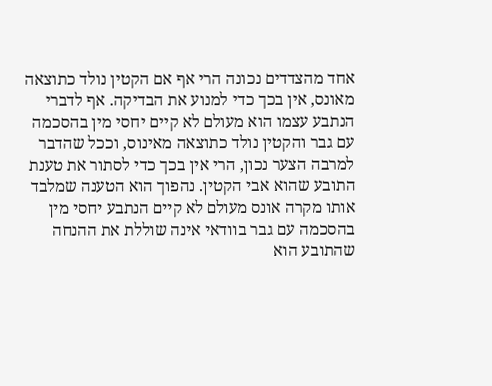אחד מהצדדים נכונה הרי אף אם הקטין נולד כתוצאה מאונס, אין בכך כדי למנוע את הבדיקה. אף לדברי הנתבע עצמו הוא מעולם לא קיים יחסי מין בהסכמה עם גבר והקטין נולד כתוצאה מאינוס, וככל שהדבר למרבה הצער נכון, הרי אין בכך כדי לסתור את טענת התובע שהוא אבי הקטין. נהפוך הוא הטענה שמלבד אותו מקרה אונס מעולם לא קיים הנתבע יחסי מין בהסכמה עם גבר בוודאי אינה שוללת את ההנחה שהתובע הוא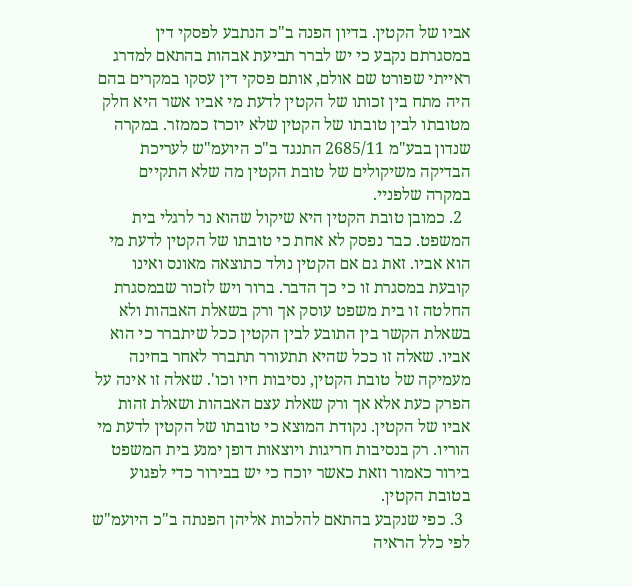אביו של הקטין. בדיון הפנה ב"כ הנתבע לפסקי דין במסגרתם נקבע כי יש לברר תביעת אבהות בהתאם למדרג ראייתי שפורט שם אולם, אותם פסקי דין עסקו במקרים בהם היה מתח בין זכותו של הקטין לדעת מי אביו אשר היא חלק מטובתו לבין טובתו של הקטין שלא יוכרז כממזר. במקרה שנדון בבע"מ 2685/11 התנגד ב"כ היועמ"ש לעריכת הבדיקה משיקולים של טובת הקטין מה שלא התקיים במקרה שלפניי.
  2. כמובן טובת הקטין היא שיקול שהוא נר לרגלי בית המשפט. כבר נפסק לא אחת כי טובתו של הקטין לדעת מי הוא אביו. זאת גם אם הקטין נולד כתוצאה מאונס ואינו קובעת במסגרת זו כי כך הדבר. ברור ויש לזכור שבמסגרת החלטה זו בית משפט עוסק אך ורק בשאלת האבהות ולא בשאלת הקשר בין התובע לבין הקטין ככל שיתברר כי הוא אביו. שאלה זו ככל שהיא תתעורר תתברר לאחר בחינה מעמיקה של טובת הקטין, נסיבות חיו וכו'. שאלה זו אינה על הפרק כעת אלא אך ורק שאלת עצם האבהות ושאלת זהות אביו של הקטין. נקודת המוצא כי טובתו של הקטין לדעת מי הוריו. רק בנסיבות חריגות ויוצאות דופן ימנע בית המשפט בירור כאמור וזאת כאשר יוכח כי יש בבירור כדי לפגוע בטובת הקטין.
  3. כפי שנקבע בהתאם להלכות אליהן הפנתה ב"כ היועמ"ש לפי כלל הראיה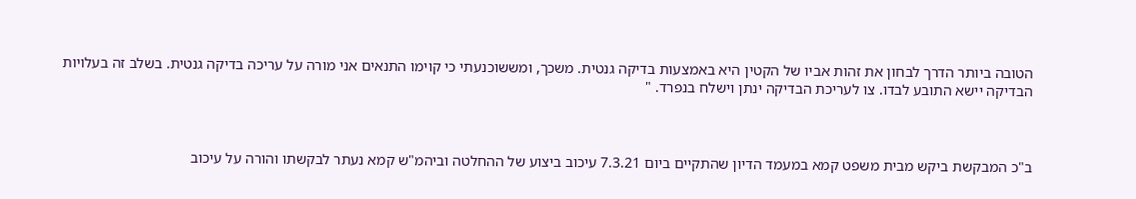הטובה ביותר הדרך לבחון את זהות אביו של הקטין היא באמצעות בדיקה גנטית. משכך, ומששוכנעתי כי קוימו התנאים אני מורה על עריכה בדיקה גנטית. בשלב זה בעלויות הבדיקה יישא התובע לבדו. צו לעריכת הבדיקה ינתן וישלח בנפרד. "



ב"כ המבקשת ביקש מבית משפט קמא במעמד הדיון שהתקיים ביום 7.3.21 עיכוב ביצוע של ההחלטה וביהמ"ש קמא נעתר לבקשתו והורה על עיכוב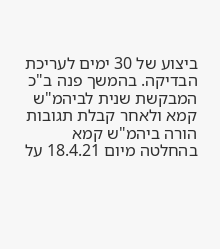ביצוע של 30 ימים לעריכת הבדיקה. בהמשך פנה ב"כ המבקשת שנית לביהמ"ש קמא ולאחר קבלת תגובות הורה ביהמ"ש קמא בהחלטה מיום 18.4.21 על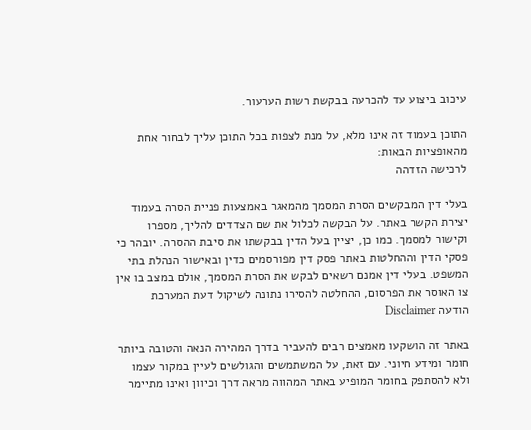עיכוב ביצוע עד להכרעה בבקשת רשות הערעור.

התוכן בעמוד זה אינו מלא, על מנת לצפות בכל התוכן עליך לבחור אחת מהאופציות הבאות:
לרכישה הזדהה

בעלי דין המבקשים הסרת המסמך מהמאגר באמצעות פניית הסרה בעמוד יצירת הקשר באתר. על הבקשה לכלול את שם הצדדים להליך, מספרו וקישור למסמך. כמו כן, יציין בעל הדין בבקשתו את סיבת ההסרה. יובהר כי פסקי הדין וההחלטות באתר פסק דין מפורסמים כדין ובאישור הנהלת בתי המשפט. בעלי דין אמנם רשאים לבקש את הסרת המסמך, אולם במצב בו אין צו האוסר את הפרסום, ההחלטה להסירו נתונה לשיקול דעת המערכת
הודעה Disclaimer

באתר זה הושקעו מאמצים רבים להעביר בדרך המהירה הנאה והטובה ביותר חומר ומידע חיוני. עם זאת, על המשתמשים והגולשים לעיין במקור עצמו ולא להסתפק בחומר המופיע באתר המהווה מראה דרך וכיוון ואינו מתיימר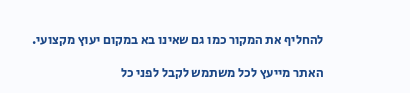להחליף את המקור כמו גם שאינו בא במקום יעוץ מקצועי.

האתר מייעץ לכל משתמש לקבל לפני כל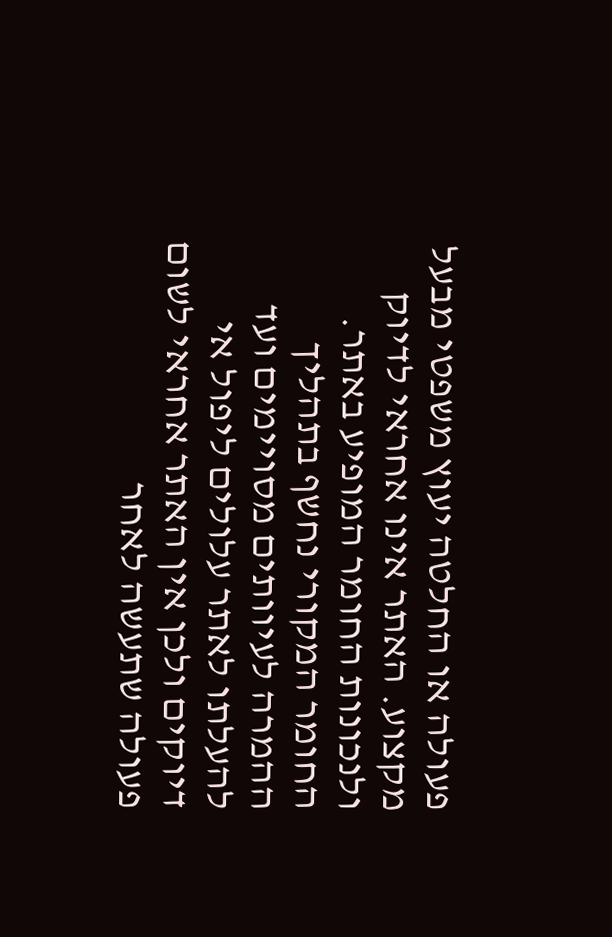פעולה או החלטה יעוץ משפטי מבעל מקצוע. האתר אינו אחראי לדיוק ולנכונות החומר המופיע באתר. החומר המקורי נחשף בתהליך ההמרה לעיוותים מסויימים ועד להעלתו לאתר עלולים ליפול אי דיוקים ולכן אין האתר אחראי לשום פעולה שתעשה לאחר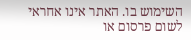השימוש בו. האתר אינו אחראי לשום פרסום או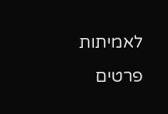לאמיתות פרטים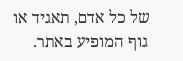של כל אדם, תאגיד או גוף המופיע באתר.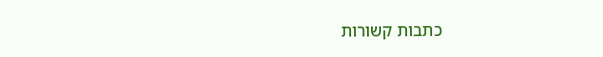כתבות קשורות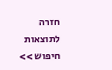חזרה לתוצאות חיפוש >>